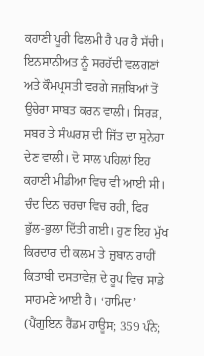ਕਹਾਣੀ ਪੂਰੀ ਫਿਲਮੀ ਹੈ ਪਰ ਹੈ ਸੱਚੀ। ਇਨਸਾਨੀਅਤ ਨੂੰ ਸਰਹੱਦੀ ਵਲਗਣਾਂ ਅਤੇ ਕੌਮਪ੍ਰਸਤੀ ਵਰਗੇ ਜਜ਼ਬਿਆਂ ਤੋਂ ਉਚੇਰਾ ਸਾਬਤ ਕਰਨ ਵਾਲੀ। ਸਿਰੜ, ਸਬਰ ਤੇ ਸੰਘਰਸ਼ ਦੀ ਜਿੱਤ ਦਾ ਸੁਨੇਹਾ ਦੇਣ ਵਾਲੀ। ਦੋ ਸਾਲ ਪਹਿਲਾਂ ਇਹ ਕਹਾਣੀ ਮੀਡੀਆ ਵਿਚ ਵੀ ਆਈ ਸੀ। ਚੰਦ ਦਿਨ ਚਰਚਾ ਵਿਚ ਰਹੀ, ਫਿਰ ਭੁੱਲ-ਭੁਲਾ ਦਿੱਤੀ ਗਈ। ਹੁਣ ਇਹ ਮੁੱਖ ਕਿਰਦਾਰ ਦੀ ਕਲਮ ਤੇ ਜ਼ੁਬਾਨ ਰਾਹੀਂ ਕਿਤਾਬੀ ਦਸਤਾਵੇਜ਼ ਦੇ ਰੂਪ ਵਿਚ ਸਾਡੇ ਸਾਹਮਣੇ ਆਈ ਹੈ। ‘ਹਾਮਿਦ’ (ਪੈਂਗੁਇਨ ਰੈਂਡਮ ਹਾਊਸ; 359 ਪੰਨੇ;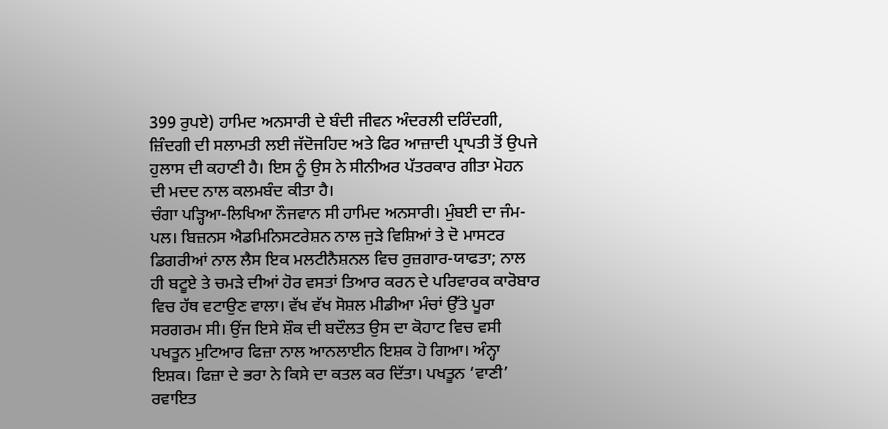399 ਰੁਪਏ) ਹਾਮਿਦ ਅਨਸਾਰੀ ਦੇ ਬੰਦੀ ਜੀਵਨ ਅੰਦਰਲੀ ਦਰਿੰਦਗੀ, ਜ਼ਿੰਦਗੀ ਦੀ ਸਲਾਮਤੀ ਲਈ ਜੱਦੋਜਹਿਦ ਅਤੇ ਫਿਰ ਆਜ਼ਾਦੀ ਪ੍ਰਾਪਤੀ ਤੋਂ ਉਪਜੇ ਹੁਲਾਸ ਦੀ ਕਹਾਣੀ ਹੈ। ਇਸ ਨੂੰ ਉਸ ਨੇ ਸੀਨੀਅਰ ਪੱਤਰਕਾਰ ਗੀਤਾ ਮੋਹਨ ਦੀ ਮਦਦ ਨਾਲ ਕਲਮਬੰਦ ਕੀਤਾ ਹੈ।
ਚੰਗਾ ਪੜ੍ਹਿਆ-ਲਿਖਿਆ ਨੌਜਵਾਨ ਸੀ ਹਾਮਿਦ ਅਨਸਾਰੀ। ਮੁੰਬਈ ਦਾ ਜੰਮ-ਪਲ। ਬਿਜ਼ਨਸ ਐਡਮਿਨਿਸਟਰੇਸ਼ਨ ਨਾਲ ਜੁੜੇ ਵਿਸ਼ਿਆਂ ਤੇ ਦੋ ਮਾਸਟਰ ਡਿਗਰੀਆਂ ਨਾਲ ਲੈਸ ਇਕ ਮਲਟੀਨੈਸ਼ਨਲ ਵਿਚ ਰੁਜ਼ਗਾਰ-ਯਾਫਤਾ; ਨਾਲ ਹੀ ਬਟੂਏ ਤੇ ਚਮੜੇ ਦੀਆਂ ਹੋਰ ਵਸਤਾਂ ਤਿਆਰ ਕਰਨ ਦੇ ਪਰਿਵਾਰਕ ਕਾਰੋਬਾਰ ਵਿਚ ਹੱਥ ਵਟਾਉਣ ਵਾਲਾ। ਵੱਖ ਵੱਖ ਸੋਸ਼ਲ ਮੀਡੀਆ ਮੰਚਾਂ ਉੱਤੇ ਪੂਰਾ ਸਰਗਰਮ ਸੀ। ਉਂਜ ਇਸੇ ਸ਼ੌਕ ਦੀ ਬਦੌਲਤ ਉਸ ਦਾ ਕੋਹਾਟ ਵਿਚ ਵਸੀ ਪਖਤੂਨ ਮੁਟਿਆਰ ਫਿਜ਼ਾ ਨਾਲ ਆਨਲਾਈਨ ਇਸ਼ਕ ਹੋ ਗਿਆ। ਅੰਨ੍ਹਾ ਇਸ਼ਕ। ਫਿਜ਼ਾ ਦੇ ਭਰਾ ਨੇ ਕਿਸੇ ਦਾ ਕਤਲ ਕਰ ਦਿੱਤਾ। ਪਖਤੂਨ ‘ਵਾਣੀ’ ਰਵਾਇਤ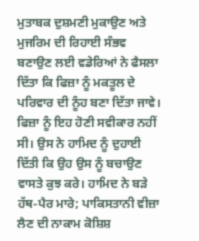ਮੁਤਾਬਕ ਦੁਸ਼ਮਣੀ ਮੁਕਾਉਣ ਅਤੇ ਮੁਜਰਿਮ ਦੀ ਰਿਹਾਈ ਸੰਭਵ ਬਣਾਉਣ ਲਈ ਵਡੇਰਿਆਂ ਨੇ ਫੈਸਲਾ ਦਿੱਤਾ ਕਿ ਫਿਜ਼ਾ ਨੂੰ ਮਕਤੂਲ ਦੇ ਪਰਿਵਾਰ ਦੀ ਨੂੰਹ ਬਣਾ ਦਿੱਤਾ ਜਾਵੇ। ਫਿਜ਼ਾ ਨੂੰ ਇਹ ਹੋਣੀ ਸਵੀਕਾਰ ਨਹੀਂ ਸੀ। ਉਸ ਨੇ ਹਾਮਿਦ ਨੂੰ ਦੁਹਾਈ ਦਿੱਤੀ ਕਿ ਉਹ ਉਸ ਨੂੰ ਬਚਾਉਣ ਵਾਸਤੇ ਕੁਝ ਕਰੇ। ਹਾਮਿਦ ਨੇ ਬੜੇ ਹੱਥ-ਪੈਰ ਮਾਰੇ; ਪਾਕਿਸਤਾਨੀ ਵੀਜ਼ਾ ਲੈਣ ਦੀ ਨਾਕਾਮ ਕੋਸ਼ਿਸ਼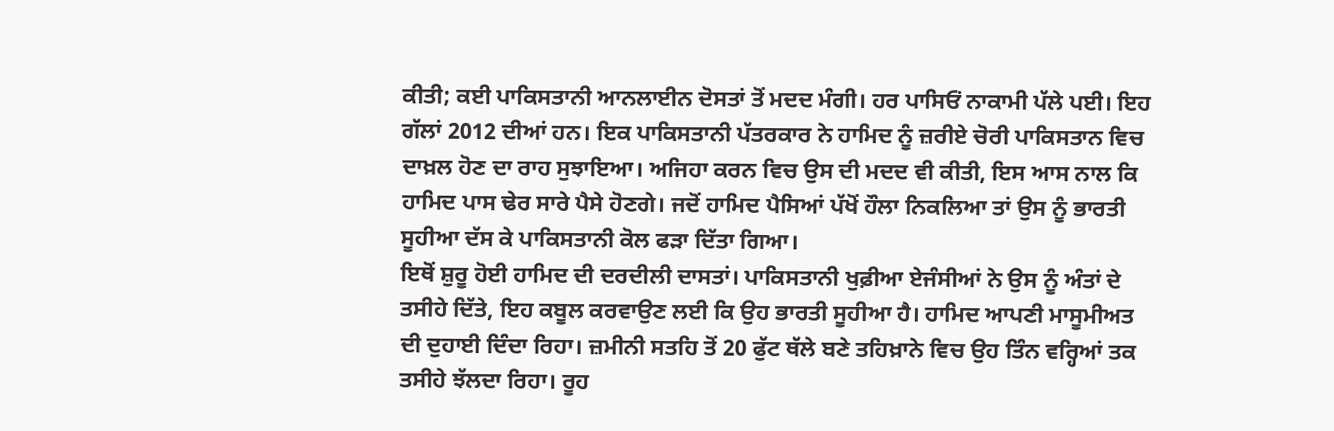ਕੀਤੀ; ਕਈ ਪਾਕਿਸਤਾਨੀ ਆਨਲਾਈਨ ਦੋਸਤਾਂ ਤੋਂ ਮਦਦ ਮੰਗੀ। ਹਰ ਪਾਸਿਓਂ ਨਾਕਾਮੀ ਪੱਲੇ ਪਈ। ਇਹ ਗੱਲਾਂ 2012 ਦੀਆਂ ਹਨ। ਇਕ ਪਾਕਿਸਤਾਨੀ ਪੱਤਰਕਾਰ ਨੇ ਹਾਮਿਦ ਨੂੰ ਜ਼ਰੀਏ ਚੋਰੀ ਪਾਕਿਸਤਾਨ ਵਿਚ ਦਾਖ਼ਲ ਹੋਣ ਦਾ ਰਾਹ ਸੁਝਾਇਆ। ਅਜਿਹਾ ਕਰਨ ਵਿਚ ਉਸ ਦੀ ਮਦਦ ਵੀ ਕੀਤੀ, ਇਸ ਆਸ ਨਾਲ ਕਿ ਹਾਮਿਦ ਪਾਸ ਢੇਰ ਸਾਰੇ ਪੈਸੇ ਹੋਣਗੇ। ਜਦੋਂ ਹਾਮਿਦ ਪੈਸਿਆਂ ਪੱਖੋਂ ਹੌਲਾ ਨਿਕਲਿਆ ਤਾਂ ਉਸ ਨੂੰ ਭਾਰਤੀ ਸੂਹੀਆ ਦੱਸ ਕੇ ਪਾਕਿਸਤਾਨੀ ਕੋਲ ਫੜਾ ਦਿੱਤਾ ਗਿਆ।
ਇਥੋਂ ਸ਼ੁਰੂ ਹੋਈ ਹਾਮਿਦ ਦੀ ਦਰਦੀਲੀ ਦਾਸਤਾਂ। ਪਾਕਿਸਤਾਨੀ ਖੁਫ਼ੀਆ ਏਜੰਸੀਆਂ ਨੇ ਉਸ ਨੂੰ ਅੰਤਾਂ ਦੇ ਤਸੀਹੇ ਦਿੱਤੇ, ਇਹ ਕਬੂਲ ਕਰਵਾਉਣ ਲਈ ਕਿ ਉਹ ਭਾਰਤੀ ਸੂਹੀਆ ਹੈ। ਹਾਮਿਦ ਆਪਣੀ ਮਾਸੂਮੀਅਤ ਦੀ ਦੁਹਾਈ ਦਿੰਦਾ ਰਿਹਾ। ਜ਼ਮੀਨੀ ਸਤਹਿ ਤੋਂ 20 ਫੁੱਟ ਥੱਲੇ ਬਣੇ ਤਹਿਖ਼ਾਨੇ ਵਿਚ ਉਹ ਤਿੰਨ ਵਰ੍ਹਿਆਂ ਤਕ ਤਸੀਹੇ ਝੱਲਦਾ ਰਿਹਾ। ਰੂਹ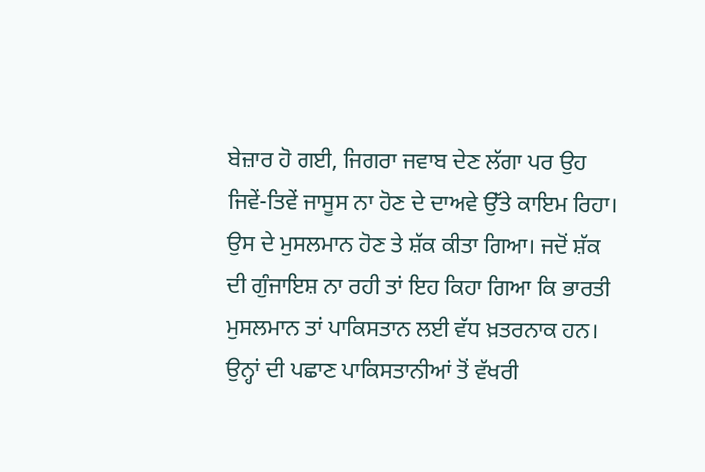ਬੇਜ਼ਾਰ ਹੋ ਗਈ, ਜਿਗਰਾ ਜਵਾਬ ਦੇਣ ਲੱਗਾ ਪਰ ਉਹ ਜਿਵੇਂ-ਤਿਵੇਂ ਜਾਸੂਸ ਨਾ ਹੋਣ ਦੇ ਦਾਅਵੇ ਉੱਤੇ ਕਾਇਮ ਰਿਹਾ। ਉਸ ਦੇ ਮੁਸਲਮਾਨ ਹੋਣ ਤੇ ਸ਼ੱਕ ਕੀਤਾ ਗਿਆ। ਜਦੋਂ ਸ਼ੱਕ ਦੀ ਗੁੰਜਾਇਸ਼ ਨਾ ਰਹੀ ਤਾਂ ਇਹ ਕਿਹਾ ਗਿਆ ਕਿ ਭਾਰਤੀ ਮੁਸਲਮਾਨ ਤਾਂ ਪਾਕਿਸਤਾਨ ਲਈ ਵੱਧ ਖ਼ਤਰਨਾਕ ਹਨ। ਉਨ੍ਹਾਂ ਦੀ ਪਛਾਣ ਪਾਕਿਸਤਾਨੀਆਂ ਤੋਂ ਵੱਖਰੀ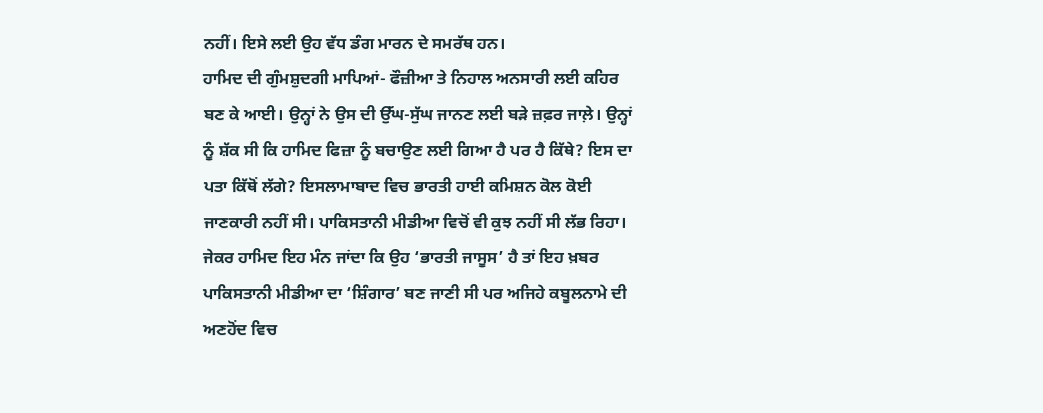ਨਹੀਂ। ਇਸੇ ਲਈ ਉਹ ਵੱਧ ਡੰਗ ਮਾਰਨ ਦੇ ਸਮਰੱਥ ਹਨ।
ਹਾਮਿਦ ਦੀ ਗੁੰਮਸ਼ੁਦਗੀ ਮਾਪਿਆਂ- ਫੌਜ਼ੀਆ ਤੇ ਨਿਹਾਲ ਅਨਸਾਰੀ ਲਈ ਕਹਿਰ ਬਣ ਕੇ ਆਈ। ਉਨ੍ਹਾਂ ਨੇ ਉਸ ਦੀ ਉੱਘ-ਸੁੱਘ ਜਾਨਣ ਲਈ ਬੜੇ ਜ਼ਫ਼ਰ ਜਾਲ਼ੇ। ਉਨ੍ਹਾਂ ਨੂੰ ਸ਼ੱਕ ਸੀ ਕਿ ਹਾਮਿਦ ਫਿਜ਼ਾ ਨੂੰ ਬਚਾਉਣ ਲਈ ਗਿਆ ਹੈ ਪਰ ਹੈ ਕਿੱਥੇ? ਇਸ ਦਾ ਪਤਾ ਕਿੱਥੋਂ ਲੱਗੇ? ਇਸਲਾਮਾਬਾਦ ਵਿਚ ਭਾਰਤੀ ਹਾਈ ਕਮਿਸ਼ਨ ਕੋਲ ਕੋਈ ਜਾਣਕਾਰੀ ਨਹੀਂ ਸੀ। ਪਾਕਿਸਤਾਨੀ ਮੀਡੀਆ ਵਿਚੋਂ ਵੀ ਕੁਝ ਨਹੀਂ ਸੀ ਲੱਭ ਰਿਹਾ। ਜੇਕਰ ਹਾਮਿਦ ਇਹ ਮੰਨ ਜਾਂਦਾ ਕਿ ਉਹ ‘ਭਾਰਤੀ ਜਾਸੂਸ’ ਹੈ ਤਾਂ ਇਹ ਖ਼ਬਰ ਪਾਕਿਸਤਾਨੀ ਮੀਡੀਆ ਦਾ ‘ਸ਼ਿੰਗਾਰ’ ਬਣ ਜਾਣੀ ਸੀ ਪਰ ਅਜਿਹੇ ਕਬੂਲਨਾਮੇ ਦੀ ਅਣਹੋਂਦ ਵਿਚ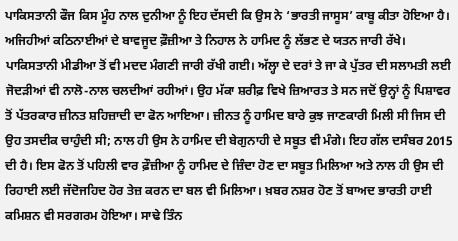ਪਾਕਿਸਤਾਨੀ ਫੌਜ ਕਿਸ ਮੂੰਹ ਨਾਲ ਦੁਨੀਆ ਨੂੰ ਇਹ ਦੱਸਦੀ ਕਿ ਉਸ ਨੇ ‘ਭਾਰਤੀ ਜਾਸੂਸ’ ਕਾਬੂ ਕੀਤਾ ਹੋਇਆ ਹੈ। ਅਜਿਹੀਆਂ ਕਠਿਨਾਈਆਂ ਦੇ ਬਾਵਜੂਦ ਫ਼ੌਜ਼ੀਆ ਤੇ ਨਿਹਾਲ ਨੇ ਹਾਮਿਦ ਨੂੰ ਲੱਭਣ ਦੇ ਯਤਨ ਜਾਰੀ ਰੱਖੇ। ਪਾਕਿਸਤਾਨੀ ਮੀਡੀਆ ਤੋਂ ਵੀ ਮਦਦ ਮੰਗਣੀ ਜਾਰੀ ਰੱਖੀ ਗਈ। ਅੱਲ੍ਹਾ ਦੇ ਦਰਾਂ ਤੇ ਜਾ ਕੇ ਪੁੱਤਰ ਦੀ ਸਲਾਮਤੀ ਲਈ ਜੋਦੜੀਆਂ ਵੀ ਨਾਲੋ-ਨਾਲ ਚਲਦੀਆਂ ਰਹੀਆਂ। ਉਹ ਮੱਕਾ ਸ਼ਰੀਫ਼ ਵਿਖੇ ਜ਼ਿਆਰਤ ਤੇ ਸਨ ਜਦੋਂ ਉਨ੍ਹਾਂ ਨੂੰ ਪਿਸ਼ਾਵਰ ਤੋਂ ਪੱਤਰਕਾਰ ਜ਼ੀਨਤ ਸ਼ਹਿਜ਼ਾਦੀ ਦਾ ਫੋਨ ਆਇਆ। ਜ਼ੀਨਤ ਨੂੰ ਹਾਮਿਦ ਬਾਰੇ ਕੁਝ ਜਾਣਕਾਰੀ ਮਿਲੀ ਸੀ ਜਿਸ ਦੀ ਉਹ ਤਸਦੀਕ ਚਾਹੁੰਦੀ ਸੀ; ਨਾਲ ਹੀ ਉਸ ਨੇ ਹਾਮਿਦ ਦੀ ਬੇਗੁਨਾਹੀ ਦੇ ਸਬੂਤ ਵੀ ਮੰਗੇ। ਇਹ ਗੱਲ ਦਸੰਬਰ 2015 ਦੀ ਹੈ। ਇਸ ਫੋਨ ਤੋਂ ਪਹਿਲੀ ਵਾਰ ਫ਼ੌਜ਼ੀਆ ਨੂੰ ਹਾਮਿਦ ਦੇ ਜ਼ਿੰਦਾ ਹੋਣ ਦਾ ਸਬੂਤ ਮਿਲਿਆ ਅਤੇ ਨਾਲ ਹੀ ਉਸ ਦੀ ਰਿਹਾਈ ਲਈ ਜੱਦੋਜਹਿਦ ਹੋਰ ਤੇਜ਼ ਕਰਨ ਦਾ ਬਲ ਵੀ ਮਿਲਿਆ। ਖ਼ਬਰ ਨਸ਼ਰ ਹੋਣ ਤੋਂ ਬਾਅਦ ਭਾਰਤੀ ਹਾਈ ਕਮਿਸ਼ਨ ਵੀ ਸਰਗਰਮ ਹੋਇਆ। ਸਾਢੇ ਤਿੰਨ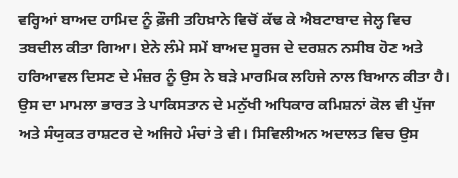ਵਰ੍ਹਿਆਂ ਬਾਅਦ ਹਾਮਿਦ ਨੂੰ ਫ਼ੌਜੀ ਤਹਿਖ਼ਾਨੇ ਵਿਚੋਂ ਕੱਢ ਕੇ ਐਬਟਾਬਾਦ ਜੇਲ੍ਹ ਵਿਚ ਤਬਦੀਲ ਕੀਤਾ ਗਿਆ। ਏਨੇ ਲੰਮੇ ਸਮੇਂ ਬਾਅਦ ਸੂਰਜ ਦੇ ਦਰਸ਼ਨ ਨਸੀਬ ਹੋਣ ਅਤੇ ਹਰਿਆਵਲ ਦਿਸਣ ਦੇ ਮੰਜ਼ਰ ਨੂੰ ਉਸ ਨੇ ਬੜੇ ਮਾਰਮਿਕ ਲਹਿਜੇ ਨਾਲ ਬਿਆਨ ਕੀਤਾ ਹੈ।
ਉਸ ਦਾ ਮਾਮਲਾ ਭਾਰਤ ਤੇ ਪਾਕਿਸਤਾਨ ਦੇ ਮਨੁੱਖੀ ਅਧਿਕਾਰ ਕਮਿਸ਼ਨਾਂ ਕੋਲ ਵੀ ਪੁੱਜਾ ਅਤੇ ਸੰਯੁਕਤ ਰਾਸ਼ਟਰ ਦੇ ਅਜਿਹੇ ਮੰਚਾਂ ਤੇ ਵੀ। ਸਿਵਿਲੀਅਨ ਅਦਾਲਤ ਵਿਚ ਉਸ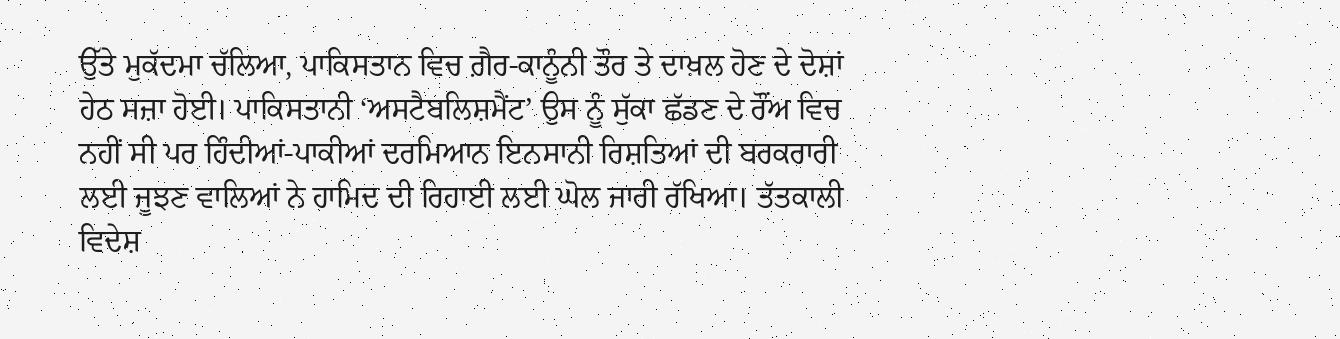ਉੱਤੇ ਮੁਕੱਦਮਾ ਚੱਲਿਆ, ਪਾਕਿਸਤਾਨ ਵਿਚ ਗ਼ੈਰ-ਕਾਨੂੰਨੀ ਤੌਰ ਤੇ ਦਾਖ਼ਲ ਹੋਣ ਦੇ ਦੋਸ਼ਾਂ ਹੇਠ ਸਜ਼ਾ ਹੋਈ। ਪਾਕਿਸਤਾਨੀ ‘ਅਸਟੈਬਲਿਸ਼ਮੈਂਟ’ ਉਸ ਨੂੰ ਸੁੱਕਾ ਛੱਡਣ ਦੇ ਰੌਂਅ ਵਿਚ ਨਹੀਂ ਸੀ ਪਰ ਹਿੰਦੀਆਂ-ਪਾਕੀਆਂ ਦਰਮਿਆਨ ਇਨਸਾਨੀ ਰਿਸ਼ਤਿਆਂ ਦੀ ਬਰਕਰਾਰੀ ਲਈ ਜੂਝਣ ਵਾਲਿਆਂ ਨੇ ਹਾਮਿਦ ਦੀ ਰਿਹਾਈ ਲਈ ਘੋਲ ਜਾਰੀ ਰੱਖਿਆ। ਤੱਤਕਾਲੀ ਵਿਦੇਸ਼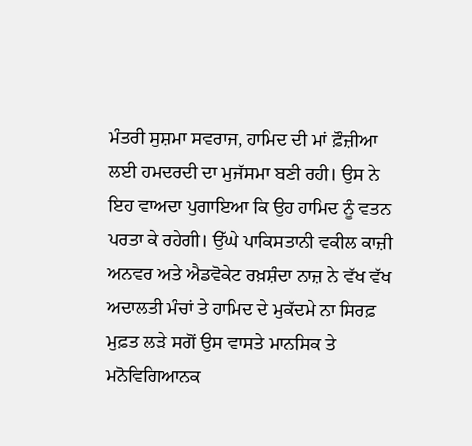ਮੰਤਰੀ ਸੁਸ਼ਮਾ ਸਵਰਾਜ, ਹਾਮਿਦ ਦੀ ਮਾਂ ਫ਼ੌਜ਼ੀਆ ਲਈ ਹਮਦਰਦੀ ਦਾ ਮੁਜੱਸਮਾ ਬਣੀ ਰਹੀ। ਉਸ ਨੇ ਇਹ ਵਾਅਦਾ ਪੁਗਾਇਆ ਕਿ ਉਹ ਹਾਮਿਦ ਨੂੰ ਵਤਨ ਪਰਤਾ ਕੇ ਰਹੇਗੀ। ਉੱਘੇ ਪਾਕਿਸਤਾਨੀ ਵਕੀਲ ਕਾਜ਼ੀ ਅਨਵਰ ਅਤੇ ਐਡਵੋਕੇਟ ਰਖ਼ਸ਼ੰਦਾ ਨਾਜ਼ ਨੇ ਵੱਖ ਵੱਖ ਅਦਾਲਤੀ ਮੰਚਾਂ ਤੇ ਹਾਮਿਦ ਦੇ ਮੁਕੱਦਮੇ ਨਾ ਸਿਰਫ਼ ਮੁਫ਼ਤ ਲੜੇ ਸਗੋਂ ਉਸ ਵਾਸਤੇ ਮਾਨਸਿਕ ਤੇ ਮਨੋਵਿਗਿਆਨਕ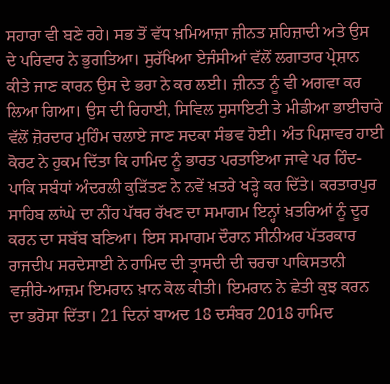ਸਹਾਰਾ ਵੀ ਬਣੇ ਰਹੇ। ਸਭ ਤੋਂ ਵੱਧ ਖ਼ਮਿਆਜ਼ਾ ਜ਼ੀਨਤ ਸ਼ਹਿਜ਼ਾਦੀ ਅਤੇ ਉਸ ਦੇ ਪਰਿਵਾਰ ਨੇ ਭੁਗਤਿਆ। ਸੁਰੱਖਿਆ ਏਜੰਸੀਆਂ ਵੱਲੋਂ ਲਗਾਤਾਰ ਪ੍ਰੇਸ਼ਾਨ ਕੀਤੇ ਜਾਣ ਕਾਰਨ ਉਸ ਦੇ ਭਰਾ ਨੇ ਕਰ ਲਈ। ਜ਼ੀਨਤ ਨੂੰ ਵੀ ਅਗਵਾ ਕਰ ਲਿਆ ਗਿਆ। ਉਸ ਦੀ ਰਿਹਾਈ, ਸਿਵਿਲ ਸੁਸਾਇਟੀ ਤੇ ਮੀਡੀਆ ਭਾਈਚਾਰੇ ਵੱਲੋਂ ਜ਼ੋਰਦਾਰ ਮੁਹਿੰਮ ਚਲਾਏ ਜਾਣ ਸਦਕਾ ਸੰਭਵ ਹੋਈ। ਅੰਤ ਪਿਸ਼ਾਵਰ ਹਾਈ ਕੋਰਟ ਨੇ ਹੁਕਮ ਦਿੱਤਾ ਕਿ ਹਾਮਿਦ ਨੂੰ ਭਾਰਤ ਪਰਤਾਇਆ ਜਾਵੇ ਪਰ ਹਿੰਦ-ਪਾਕਿ ਸਬੰਧਾਂ ਅੰਦਰਲੀ ਕੁੜਿੱਤਣ ਨੇ ਨਵੇਂ ਖ਼ਤਰੇ ਖੜ੍ਹੇ ਕਰ ਦਿੱਤੇ। ਕਰਤਾਰਪੁਰ ਸਾਹਿਬ ਲਾਂਘੇ ਦਾ ਨੀਂਹ ਪੱਥਰ ਰੱਖਣ ਦਾ ਸਮਾਗਮ ਇਨ੍ਹਾਂ ਖ਼ਤਰਿਆਂ ਨੂੰ ਦੂਰ ਕਰਨ ਦਾ ਸਬੱਬ ਬਣਿਆ। ਇਸ ਸਮਾਗਮ ਦੌਰਾਨ ਸੀਨੀਅਰ ਪੱਤਰਕਾਰ ਰਾਜਦੀਪ ਸਰਦੇਸਾਈ ਨੇ ਹਾਮਿਦ ਦੀ ਤ੍ਰਾਸਦੀ ਦੀ ਚਰਚਾ ਪਾਕਿਸਤਾਨੀ ਵਜ਼ੀਰੇ-ਆਜ਼ਮ ਇਮਰਾਨ ਖ਼ਾਨ ਕੋਲ ਕੀਤੀ। ਇਮਰਾਨ ਨੇ ਛੇਤੀ ਕੁਝ ਕਰਨ ਦਾ ਭਰੋਸਾ ਦਿੱਤਾ। 21 ਦਿਨਾਂ ਬਾਅਦ 18 ਦਸੰਬਰ 2018 ਹਾਮਿਦ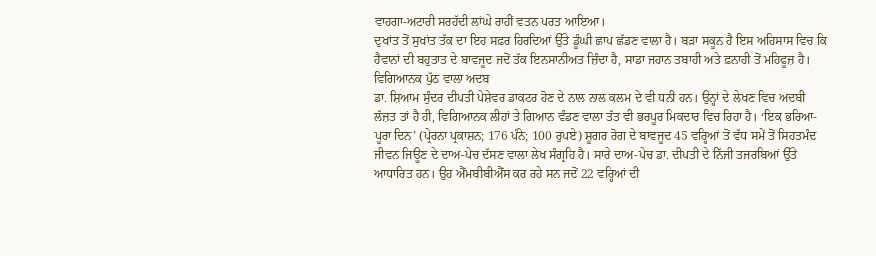ਵਾਹਗਾ-ਅਟਾਰੀ ਸਰਹੱਦੀ ਲਾਂਘੇ ਰਾਹੀਂ ਵਤਨ ਪਰਤ ਆਇਆ।
ਦੁਖਾਂਤ ਤੋਂ ਸੁਖਾਂਤ ਤੱਕ ਦਾ ਇਹ ਸਫ਼ਰ ਹਿਰਦਿਆਂ ਉੱਤੇ ਡੂੰਘੀ ਛਾਪ ਛੱਡਣ ਵਾਲਾ ਹੈ। ਬੜਾ ਸਕੂਨ ਹੈ ਇਸ ਅਹਿਸਾਸ ਵਿਚ ਕਿ ਹੈਵਾਨਾਂ ਦੀ ਬਹੁਤਾਤ ਦੇ ਬਾਵਜੂਦ ਜਦੋਂ ਤੱਕ ਇਨਸਾਨੀਅਤ ਜ਼ਿੰਦਾ ਹੈ, ਸਾਡਾ ਜਹਾਨ ਤਬਾਹੀ ਅਤੇ ਫ਼ਨਾਹੀ ਤੋਂ ਮਹਿਫੂਜ਼ ਹੈ।
ਵਿਗਿਆਨਕ ਪੁੱਠ ਵਾਲਾ ਅਦਬ
ਡਾ. ਸ਼ਿਆਮ ਸੁੰਦਰ ਦੀਪਤੀ ਪੇਸ਼ੇਵਰ ਡਾਕਟਰ ਹੋਣ ਦੇ ਨਾਲ ਨਾਲ ਕਲਮ ਦੇ ਵੀ ਧਨੀ ਹਨ। ਉਨ੍ਹਾਂ ਦੇ ਲੇਖਣ ਵਿਚ ਅਦਬੀ ਲੱਜ਼ਤ ਤਾਂ ਹੈ ਹੀ, ਵਿਗਿਆਨਕ ਲੀਹਾਂ ਤੇ ਗਿਆਨ ਵੰਡਣ ਵਾਲਾ ਤੱਤ ਵੀ ਭਰਪੂਰ ਮਿਕਦਾਰ ਵਿਚ ਰਿਹਾ ਹੈ। ‘ਇਕ ਭਰਿਆ-ਪੂਰਾ ਦਿਨ’ (ਪ੍ਰੇਰਨਾ ਪ੍ਰਕਾਸ਼ਨ; 176 ਪੰਨੇ; 100 ਰੁਪਏ) ਸ਼ੂਗਰ ਰੋਗ ਦੇ ਬਾਵਜੂਦ 45 ਵਰ੍ਹਿਆਂ ਤੋਂ ਵੱਧ ਸਮੇਂ ਤੋਂ ਸਿਹਤਮੰਦ ਜੀਵਨ ਜਿਊਣ ਦੇ ਦਾਅ-ਪੇਚ ਦੱਸਣ ਵਾਲਾ ਲੇਖ ਸੰਗ੍ਰਹਿ ਹੈ। ਸਾਰੇ ਦਾਅ-ਪੇਚ ਡਾ. ਦੀਪਤੀ ਦੇ ਨਿੱਜੀ ਤਜਰਬਿਆਂ ਉੱਤੇ ਆਧਾਰਿਤ ਹਨ। ਉਹ ਐੱਮਬੀਬੀਐੱਸ ਕਰ ਰਹੇ ਸਨ ਜਦੋਂ 22 ਵਰ੍ਹਿਆਂ ਦੀ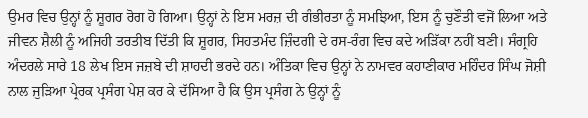ਉਮਰ ਵਿਚ ਉਨ੍ਹਾਂ ਨੂੰ ਸ਼ੂਗਰ ਰੋਗ ਹੋ ਗਿਆ। ਉਨ੍ਹਾਂ ਨੇ ਇਸ ਮਰਜ਼ ਦੀ ਗੰਭੀਰਤਾ ਨੂੰ ਸਮਝਿਆ, ਇਸ ਨੂੰ ਚੁਣੌਤੀ ਵਜੋਂ ਲਿਆ ਅਤੇ ਜੀਵਨ ਸ਼ੈਲੀ ਨੂੰ ਅਜਿਹੀ ਤਰਤੀਬ ਦਿੱਤੀ ਕਿ ਸ਼ੂਗਰ, ਸਿਹਤਮੰਦ ਜ਼ਿੰਦਗੀ ਦੇ ਰਸ-ਰੰਗ ਵਿਚ ਕਦੇ ਅੜਿੱਕਾ ਨਹੀਂ ਬਣੀ। ਸੰਗ੍ਰਹਿ ਅੰਦਰਲੇ ਸਾਰੇ 18 ਲੇਖ ਇਸ ਜਜ਼ਬੇ ਦੀ ਸ਼ਾਹਦੀ ਭਰਦੇ ਹਨ। ਅੰਤਿਕਾ ਵਿਚ ਉਨ੍ਹਾਂ ਨੇ ਨਾਮਵਰ ਕਹਾਣੀਕਾਰ ਮਹਿੰਦਰ ਸਿੰਘ ਜੋਸ਼ੀ ਨਾਲ ਜੁੜਿਆ ਪ੍ਰੇਰਕ ਪ੍ਰਸੰਗ ਪੇਸ਼ ਕਰ ਕੇ ਦੱਸਿਆ ਹੈ ਕਿ ਉਸ ਪ੍ਰਸੰਗ ਨੇ ਉਨ੍ਹਾਂ ਨੂੰ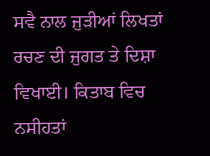ਸਵੈ ਨਾਲ ਜੁੜੀਆਂ ਲਿਖਤਾਂ ਰਚਣ ਦੀ ਜੁਗਤ ਤੇ ਦਿਸ਼ਾ ਵਿਖਾਈ। ਕਿਤਾਬ ਵਿਚ ਨਸੀਹਤਾਂ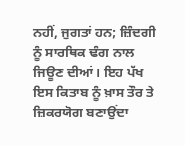ਨਹੀਂ, ਜੁਗਤਾਂ ਹਨ; ਜ਼ਿੰਦਗੀ ਨੂੰ ਸਾਰਥਿਕ ਢੰਗ ਨਾਲ ਜਿਊਣ ਦੀਆਂ। ਇਹ ਪੱਖ ਇਸ ਕਿਤਾਬ ਨੂੰ ਖ਼ਾਸ ਤੌਰ ਤੇ ਜ਼ਿਕਰਯੋਗ ਬਣਾਉਂਦਾ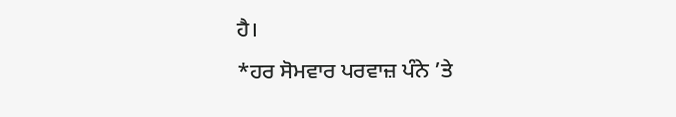ਹੈ।
*ਹਰ ਸੋਮਵਾਰ ਪਰਵਾਜ਼ ਪੰਨੇ ’ਤੇ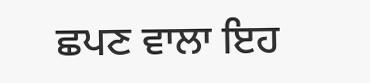ਛਪਣ ਵਾਲਾ ਇਹ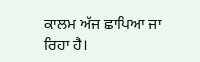ਕਾਲਮ ਅੱਜ ਛਾਪਿਆ ਜਾ ਰਿਹਾ ਹੈ।